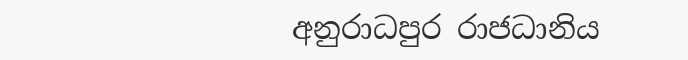අනුරාධපුර රාජධානිය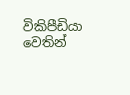විකිපීඩියා වෙතින්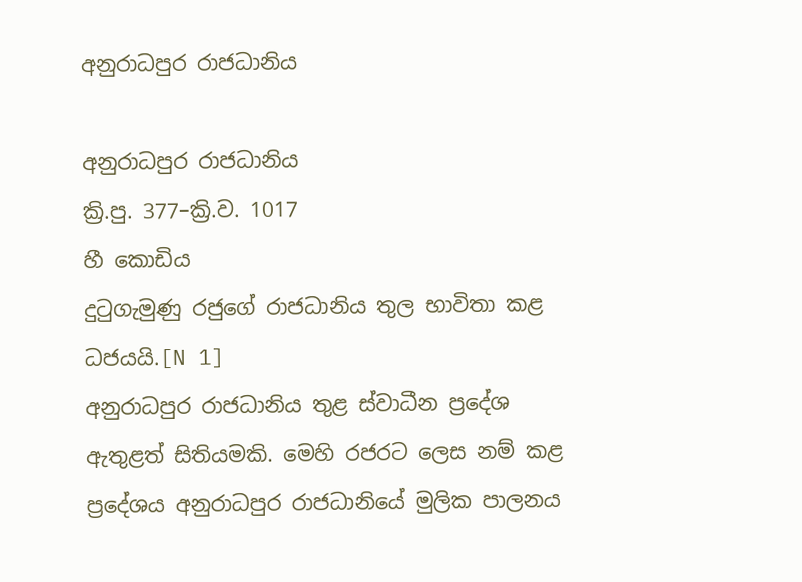අනුරාධපුර රාජධානිය

අනුරාධපුර රාජධානිය
ක්‍රි.පු. 377–ක්‍රි.ව. 1017
හී කොඩිය
දුටුගැමුණු රජුගේ රාජධානිය තුල භාවිතා කළ ධජයයි.[N 1]
අනුරාධපුර රාජධානිය තුළ ස්වාධීන ප්‍රදේශ ඇතුළත් සිතියමකි. මෙහි රජරට ලෙස නම් කළ ප්‍රදේශය අනුරාධපුර රාජධානියේ මුලික පාලනය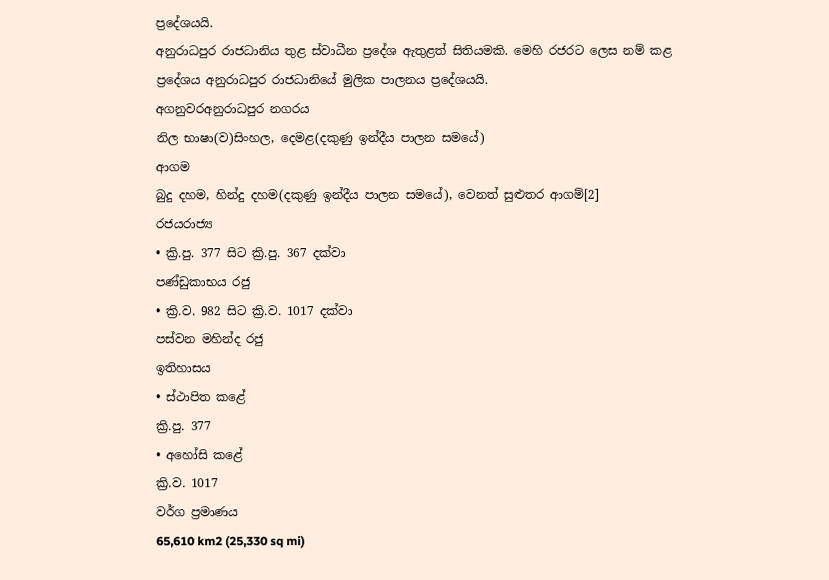ප්‍රදේශයයි.
අනුරාධපුර රාජධානිය තුළ ස්වාධීන ප්‍රදේශ ඇතුළත් සිතියමකි. මෙහි රජරට ලෙස නම් කළ ප්‍රදේශය අනුරාධපුර රාජධානියේ මුලික පාලනය ප්‍රදේශයයි.
අගනුවරඅනුරාධපුර නගරය
නිල භාෂා(ව)සිංහල, දෙමළ(දකුණු ඉන්දීය පාලන සමයේ)
ආගම
බුදු දහම, හින්දු දහම(දකුණු ඉන්දීය පාලන සමයේ), වෙනත් සුළුතර ආගම්[2]
රජයරාජ්‍ය
• ක්‍රි.පු. 377 සිට ක්‍රි.පු. 367 දක්වා
පණ්ඩුකාභය රජු
• ක්‍රි.ව. 982 සිට ක්‍රි.ව. 1017 දක්වා
පස්වන මහින්ද රජු
ඉතිහාසය
• ස්ථාපිත කළේ
ක්‍රි.පු. 377
• අහෝසි කළේ
ක්‍රි.ව. 1017
වර්ග ප්‍රමාණය
65,610 km2 (25,330 sq mi)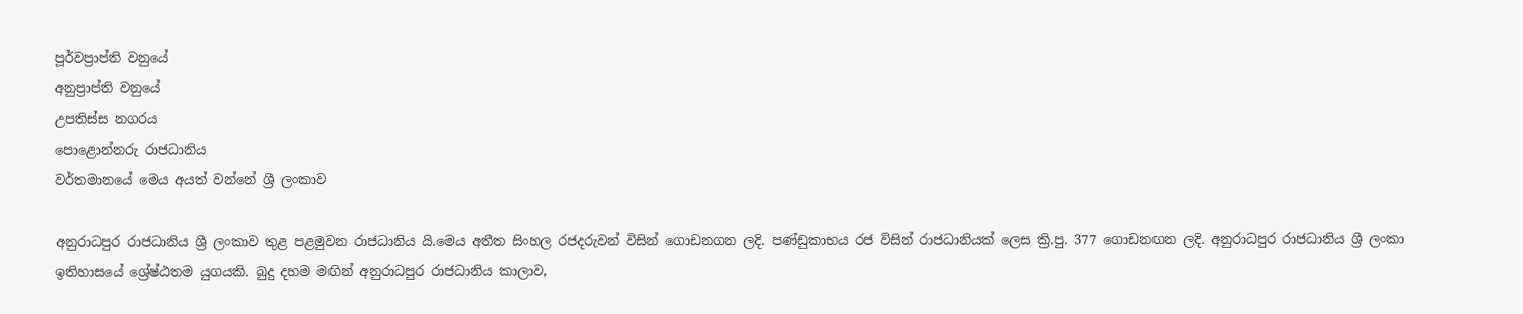පූර්වප්‍රාප්ති වනුයේ
අනුප්‍රාප්ති වනුයේ
උපතිස්ස නගරය
පොළොන්නරු රාජධානිය
වර්තමානයේ මෙය අයත් වන්නේ ශ්‍රී ලංකාව

අනුරාධපුර රාජධානිය ශ්‍රී ලංකාව තුළ පළමුවන රාජධානිය යි.මෙය අතීත සිංහල රජදරුවන් විසින් ගොඩනගන ලදි. පණ්ඩුකාභය රජ විසින් රාජධානියක් ලෙස ක්‍රි.පු. 377 ගොඩනඟන ලදි. අනුරාධපුර රාජධානිය ශ්‍රී ලංකා ඉතිහාසයේ ශ්‍රේෂ්ඨතම යුගයකි. බුදු දහම මඟින් අනුරාධපුර රාජධානිය කාලාව,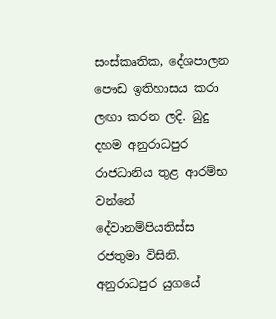සංස්කෘතික, දේශපාලන පෞඩ ඉතිහාසය කරා ලඟා කරන ලදි. බුදු දහම අනුරාධපුර රාජධානිය තුළ ආරම්භ වන්නේ දේවානම්පියතිස්ස රජතුමා විසිනි. අනුරාධපුර යුගයේ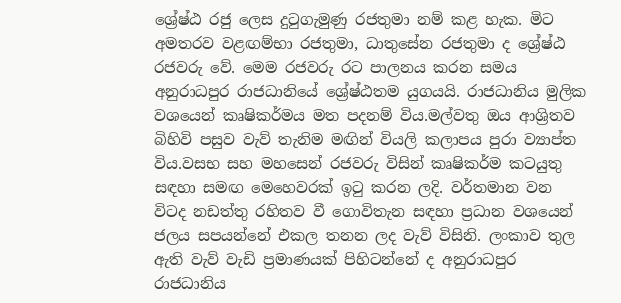ශ්‍රේෂ්ඨ රජු ලෙස දුටුගැමුණු රජතුමා නම් කළ හැක. මිට අමතරව වළඟම්භා රජතුමා, ධාතුසේන රජතුමා ද ශ්‍රේෂ්ඨ රජවරු වේ. මෙම රජවරු රට පාලනය කරන සමය අනුරාධපුර රාජධානියේ ශ්‍රේෂ්ඨතම යුගයයි. රාජධානිය මුලික වශයෙන් කෘෂිකර්මය මත පදනම් විය.මල්වතු ඔය ආශ්‍රිතව බිහිවි පසුව වැව් තැනිම මඟින් වියලි කලාපය පුරා ව්‍යාප්ත විය.වසභ සහ මහසෙන් රජවරු විසින් කෘෂිකර්ම කටයුතු සඳහා සමඟ මෙහෙවරක් ඉටු කරන ලදි. වර්තමාන වන විටද නඩත්තු රහිතව වී ගොවිතැන සඳහා ප්‍රධාන වශයෙන් ජලය සපයන්නේ එකල තනන ලද වැව් විසිනි. ලංකාව තුල ඇති වැව් වැඩි ප්‍රමාණයක් පිහිටන්නේ ද අනුරාධපුර රාජධානිය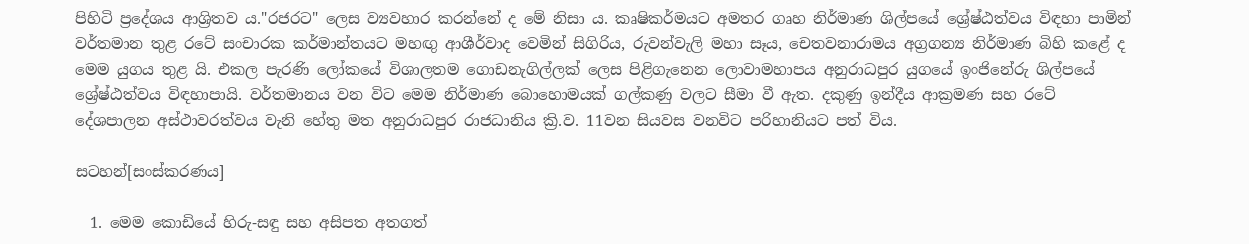පිහිටි ප්‍රදේශය ආශ්‍රිතව ය."රජරට" ලෙස ව්‍යවහාර කරන්නේ ද මේ නිසා ය. කෘෂිකර්මයට අමතර ගෘහ නිර්මාණ ශිල්පයේ ශ්‍රේෂ්ඨත්වය විඳහා පාමින් වර්තමාන තුළ රටේ සංචාරක කර්මාන්තයට මහඟු ආශීර්වාද වෙමින් සිගිරිය, රුවන්වැලි මහා සෑය, චෙතවනාරාමය අග්‍රගන්‍ය නිර්මාණ බිහි කළේ ද මෙම යුගය තුළ යි. එකල පැරණි ලෝකයේ විශාලතම ගොඩනැගිල්ලක් ලෙස පිළිගැනෙන ලොවාමහාපය අනුරාධපුර යුගයේ ඉංජිනේරු ශිල්පයේ ශ්‍රේෂ්ඨත්වය විඳහාපායි. වර්තමානය වන විට මෙම නිර්මාණ බොහොමයක් ගල්කණු වලට සීමා වී ඇත. දකුණු ඉන්දීය ආක්‍රමණ සහ රටේ දේශපාලන අස්ථාවරත්වය වැනි හේතු මත අනුරාධපුර රාජධානිය ක්‍රි.ව. 11වන සියවස වනවිට පරිහානියට පත් විය.

සටහන්[සංස්කරණය]

  1. මෙම කොඩියේ හිරු-සඳු සහ අසිපත අතගත්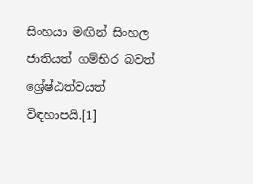සිංහයා මඟින් සිංහල ජාතියත් ගම්භිර බවත් ශ්‍රේෂ්ඨත්වයත් විඳහාපයි.[1]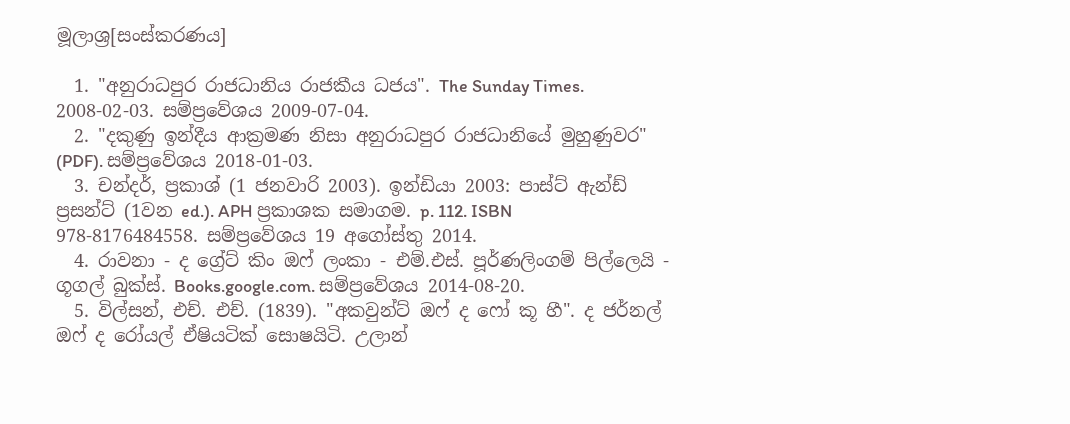මූලාශ්‍ර[සංස්කරණය]

  1. "අනුරාධපුර රාජධානිය රාජකීය ධජය". The Sunday Times. 2008-02-03. සම්ප්‍රවේශය 2009-07-04.
  2. "දකුණු ඉන්දීය ආක්‍රමණ නිසා අනුරාධපුර රාජධානියේ මුහුණුවර" (PDF). සම්ප්‍රවේශය 2018-01-03.
  3. චන්දර්, ප්‍රකාශ් (1 ජනවාරි 2003). ඉන්ඩියා 2003: පාස්ට් ඇන්ඩ් ප්‍රසන්ට් (1වන ed.). APH ප්‍රකාශක සමාගම. p. 112. ISBN 978-8176484558. සම්ප්‍රවේශය 19 අගෝස්තු 2014.
  4. රාවනා - ද ග්‍රේට් කිං ඔෆ් ලංකා - එම්.එස්. පූර්ණලිංගම් පිල්ලෙයි - ගූගල් බුක්ස්. Books.google.com. සම්ප්‍රවේශය 2014-08-20.
  5. විල්සන්, එච්. එච්. (1839). "අකවුන්ට් ඔෆ් ද ෆෝ කූ හී". ද ජර්නල් ඔෆ් ද රෝයල් ඒෂියටික් සොෂයිටි. උලාන්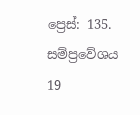ප්‍රෙස්: 135. සම්ප්‍රවේශය 19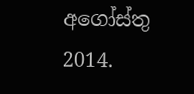අගෝස්තු 2014.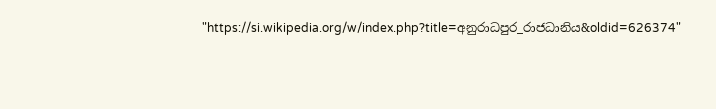"https://si.wikipedia.org/w/index.php?title=අනුරාධපුර_රාජධානිය&oldid=626374"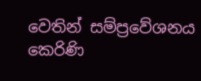වෙතින් සම්ප්‍රවේශනය කෙරිණි